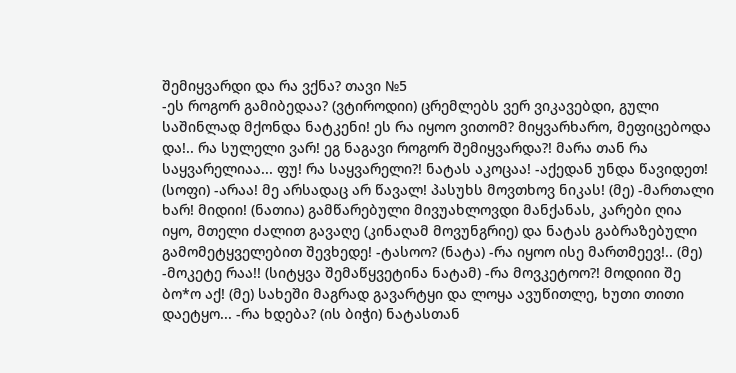შემიყვარდი და რა ვქნა? თავი №5
-ეს როგორ გამიბედაა? (ვტიროდიი) ცრემლებს ვერ ვიკავებდი, გული საშინლად მქონდა ნატკენი! ეს რა იყოო ვითომ? მიყვარხარო, მეფიცებოდა და!.. რა სულელი ვარ! ეგ ნაგავი როგორ შემიყვარდა?! მარა თან რა საყვარელიაა... ფუ! რა საყვარელი?! ნატას აკოცაა! -აქედან უნდა წავიდეთ! (სოფი) -არაა! მე არსადაც არ წავალ! პასუხს მოვთხოვ ნიკას! (მე) -მართალი ხარ! მიდიი! (ნათია) გამწარებული მივუახლოვდი მანქანას, კარები ღია იყო, მთელი ძალით გავაღე (კინაღამ მოვუნგრიე) და ნატას გაბრაზებული გამომეტყველებით შევხედე! -ტასოო? (ნატა) -რა იყოო ისე მართმეევ!.. (მე) -მოკეტე რაა!! (სიტყვა შემაწყვეტინა ნატამ) -რა მოვკეტოო?! მოდიიი შე ბო*ო აქ! (მე) სახეში მაგრად გავარტყი და ლოყა ავუწითლე, ხუთი თითი დაეტყო... -რა ხდება? (ის ბიჭი) ნატასთან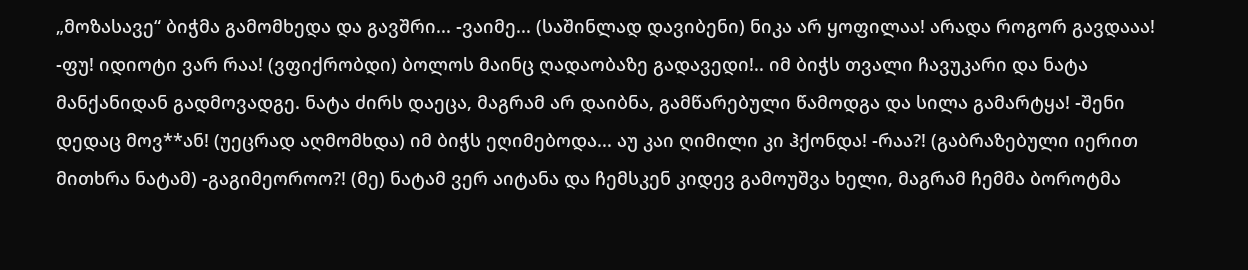„მოზასავე“ ბიჭმა გამომხედა და გავშრი... -ვაიმე... (საშინლად დავიბენი) ნიკა არ ყოფილაა! არადა როგორ გავდააა! -ფუ! იდიოტი ვარ რაა! (ვფიქრობდი) ბოლოს მაინც ღადაობაზე გადავედი!.. იმ ბიჭს თვალი ჩავუკარი და ნატა მანქანიდან გადმოვადგე. ნატა ძირს დაეცა, მაგრამ არ დაიბნა, გამწარებული წამოდგა და სილა გამარტყა! -შენი დედაც მოვ**ან! (უეცრად აღმომხდა) იმ ბიჭს ეღიმებოდა... აუ კაი ღიმილი კი ჰქონდა! -რაა?! (გაბრაზებული იერით მითხრა ნატამ) -გაგიმეოროო?! (მე) ნატამ ვერ აიტანა და ჩემსკენ კიდევ გამოუშვა ხელი, მაგრამ ჩემმა ბოროტმა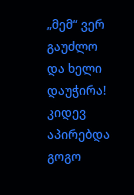„მემ“ ვერ გაუძლო და ხელი დაუჭირა! კიდევ აპირებდა გოგო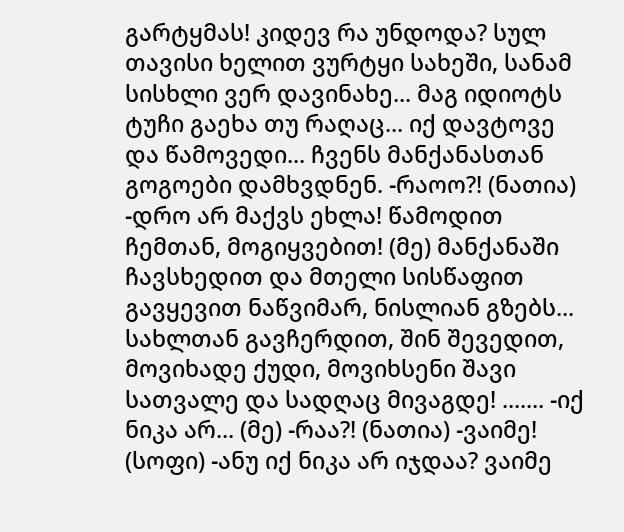გარტყმას! კიდევ რა უნდოდა? სულ თავისი ხელით ვურტყი სახეში, სანამ სისხლი ვერ დავინახე... მაგ იდიოტს ტუჩი გაეხა თუ რაღაც... იქ დავტოვე და წამოვედი... ჩვენს მანქანასთან გოგოები დამხვდნენ. -რაოო?! (ნათია) -დრო არ მაქვს ეხლა! წამოდით ჩემთან, მოგიყვებით! (მე) მანქანაში ჩავსხედით და მთელი სისწაფით გავყევით ნაწვიმარ, ნისლიან გზებს... სახლთან გავჩერდით, შინ შევედით, მოვიხადე ქუდი, მოვიხსენი შავი სათვალე და სადღაც მივაგდე! ....... -იქ ნიკა არ... (მე) -რაა?! (ნათია) -ვაიმე! (სოფი) -ანუ იქ ნიკა არ იჯდაა? ვაიმე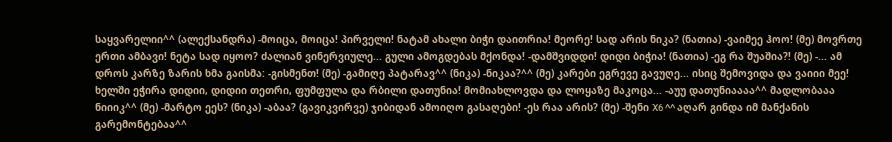საყვარელიი^^ (ალექსანდრა) -მოიცა, მოიცა! პირველი! ნატამ ახალი ბიჭი დაითრია! მეორე! სად არის ნიკა? (ნათია) -ვაიმეე ჰოო! (მე) მოვრთე ერთი ამბავი! ნეტა სად იყოო? ძალიან ვინერვიულე... გული ამოგდებას მქონდა! -დამშვიდდი! დიდი ბიჭია! (ნათია) -ეგ რა შუაშია?! (მე) -... ამ დროს კარზე ზარის ხმა გაისმა: -გისმენთ! (მე) -გამიღე პატარავ^^ (ნიკა) -ნიკაა?^^ (მე) კარები ეგრევე გავუღე... ისიც შემოვიდა და ვაიიი მეე! ხელში ეჭირა დიდიი, დიდიი თეთრი, ფუმფულა და რბილი დათუნია! მომიახლოვდა და ლოყაზე მაკოცა... -აუუ დათუნიაააა^^ მადლობააა ნიიიკ^^ (მე) -მარტო ეეს? (ნიკა) -აბაა? (გავიკვირვე) ჯიბიდან ამოიღო გასაღები! -ეს რაა არის? (მე) -შენი X6 ^^ აღარ გინდა იმ მანქანის გარემონტებაა^^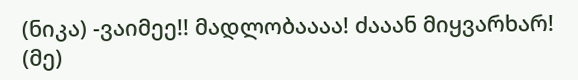(ნიკა) -ვაიმეე!! მადლობაააა! ძააან მიყვარხარ! (მე)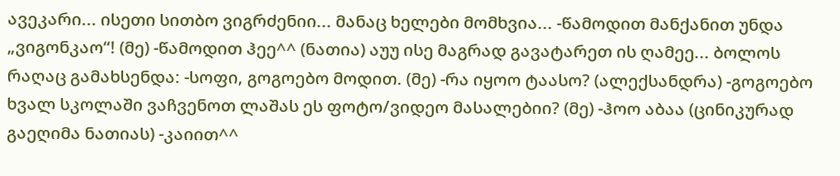ავეკარი... ისეთი სითბო ვიგრძენიი... მანაც ხელები მომხვია... -წამოდით მანქანით უნდა „ვიგონკაო“! (მე) -წამოდით ჰეე^^ (ნათია) აუუ ისე მაგრად გავატარეთ ის ღამეე... ბოლოს რაღაც გამახსენდა: -სოფი, გოგოებო მოდით. (მე) -რა იყოო ტაასო? (ალექსანდრა) -გოგოებო ხვალ სკოლაში ვაჩვენოთ ლაშას ეს ფოტო/ვიდეო მასალებიი? (მე) -ჰოო აბაა (ცინიკურად გაეღიმა ნათიას) -კაიით^^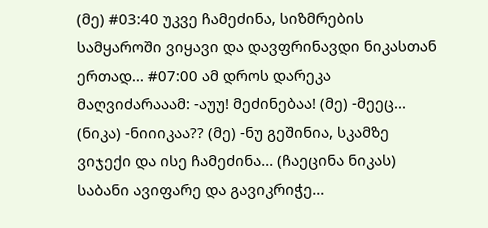(მე) #03:40 უკვე ჩამეძინა, სიზმრების სამყაროში ვიყავი და დავფრინავდი ნიკასთან ერთად... #07:00 ამ დროს დარეკა მაღვიძარააამ: -აუუ! მეძინებაა! (მე) -მეეც... (ნიკა) -ნიიიკაა?? (მე) -ნუ გეშინია, სკამზე ვიჯექი და ისე ჩამეძინა... (ჩაეცინა ნიკას) საბანი ავიფარე და გავიკრიჭე...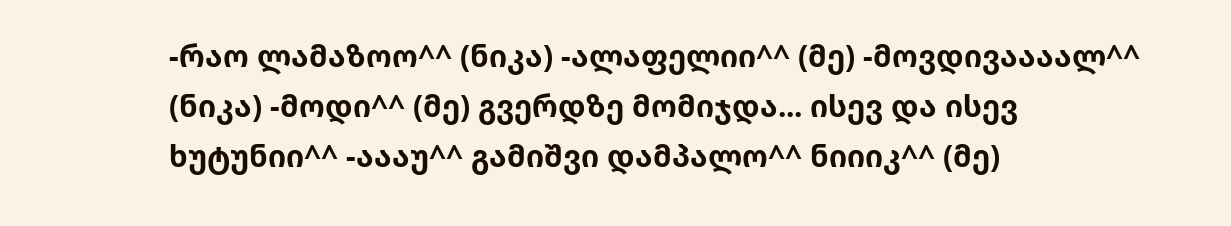-რაო ლამაზოო^^ (ნიკა) -ალაფელიი^^ (მე) -მოვდივაააალ^^ (ნიკა) -მოდი^^ (მე) გვერდზე მომიჯდა... ისევ და ისევ ხუტუნიი^^ -აააუ^^ გამიშვი დამპალო^^ ნიიიკ^^ (მე)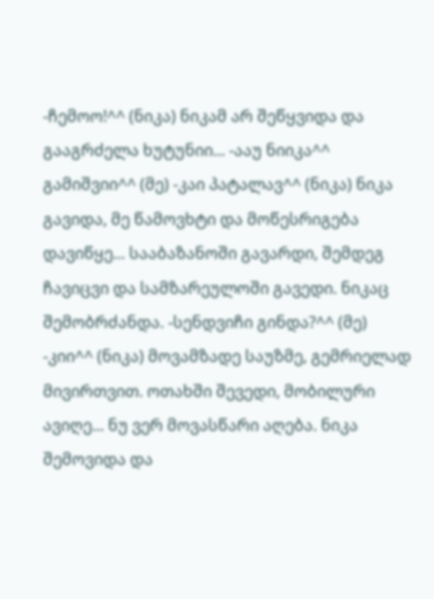-ჩემოო!^^ (ნიკა) ნიკამ არ შეწყვიდა და გააგრძელა ხუტუნიი... -ააუ ნიიკა^^ გამიშვიი^^ (მე) -კაი პატალავ^^ (ნიკა) ნიკა გავიდა, მე წამოვხტი და მოწესრიგება დავიწყე... სააბაზანოში გავარდი, შემდეგ ჩავიცვი და სამზარეულოში გავედი. ნიკაც შემობრძანდა. -სენდვიჩი გინდა?^^ (მე) -კიი^^ (ნიკა) მოვამზადე საუზმე, გემრიელად მივირთვით. ოთახში შევედი, მობილური ავიღე... ნუ ვერ მოვასწარი აღება. ნიკა შემოვიდა და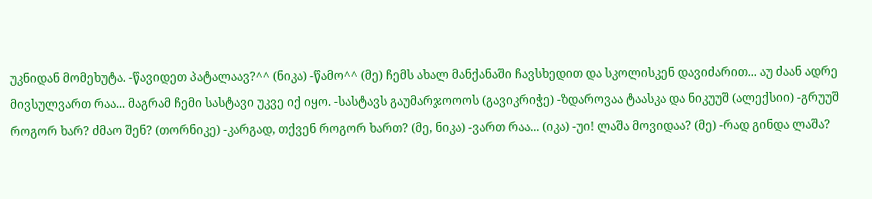უკნიდან მომეხუტა. -წავიდეთ პატალაავ?^^ (ნიკა) -წამო^^ (მე) ჩემს ახალ მანქანაში ჩავსხედით და სკოლისკენ დავიძარით... აუ ძაან ადრე მივსულვართ რაა... მაგრამ ჩემი სასტავი უკვე იქ იყო. -სასტავს გაუმარჯოოოს (გავიკრიჭე) -ზდაროვაა ტაასკა და ნიკუუშ (ალექსიი) -გრუუშ როგორ ხარ? ძმაო შენ? (თორნიკე) -კარგად, თქვენ როგორ ხართ? (მე, ნიკა) -ვართ რაა... (იკა) -უი! ლაშა მოვიდაა? (მე) -რად გინდა ლაშა?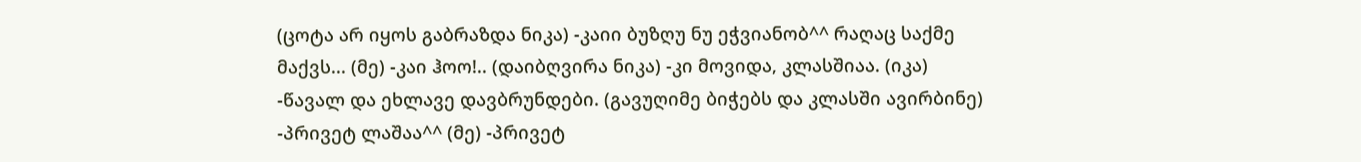(ცოტა არ იყოს გაბრაზდა ნიკა) -კაიი ბუზღუ ნუ ეჭვიანობ^^ რაღაც საქმე მაქვს... (მე) -კაი ჰოო!.. (დაიბღვირა ნიკა) -კი მოვიდა, კლასშიაა. (იკა) -წავალ და ეხლავე დავბრუნდები. (გავუღიმე ბიჭებს და კლასში ავირბინე) -პრივეტ ლაშაა^^ (მე) -პრივეტ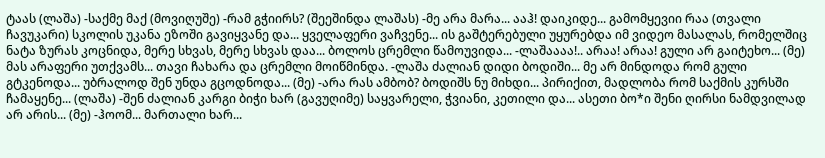ტაას (ლაშა) -საქმე მაქ (მოვიღუშე) -რამ გჭიირს? (შეეშინდა ლაშას) -მე არა მარა... ააჰ! დაიკიდე... გამომყევიი რაა (თვალი ჩავუკარი) სკოლის უკანა ეზოში გავიყვანე და... ყველაფერი ვაჩვენე... ის გაშტერებული უყურებდა იმ ვიდეო მასალას, რომელშიც ნატა ზურას კოცნიდა, მერე სხვას, მერე სხვას დაა... ბოლოს ცრემლი წამოუვიდა... -ლაშაააა!.. არაა! არაა! გული არ გაიტეხო... (მე) მას არაფერი უთქვამს... თავი ჩახარა და ცრემლი მოიწმინდა. -ლაშა ძალიან დიდი ბოდიში... მე არ მინდოდა რომ გული გტკენოდა... უბრალოდ შენ უნდა გცოდნოდა... (მე) -არა რას ამბობ? ბოდიშს ნუ მიხდი... პირიქით, მადლობა რომ საქმის კურსში ჩამაყენე... (ლაშა) -შენ ძალიან კარგი ბიჭი ხარ (გავუღიმე) საყვარელი, ჭვიანი, კეთილი და... ასეთი ბო*ი შენი ღირსი ნამდვილად არ არის... (მე) -ჰოომ... მართალი ხარ...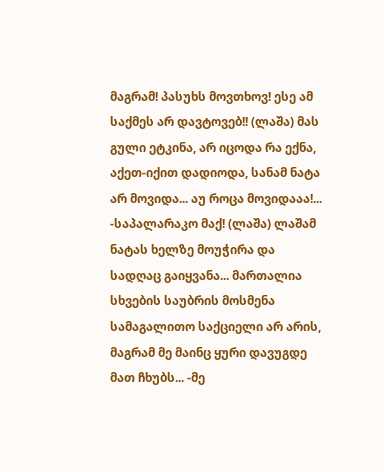მაგრამ! პასუხს მოვთხოვ! ესე ამ საქმეს არ დავტოვებ!! (ლაშა) მას გული ეტკინა, არ იცოდა რა ექნა, აქეთ-იქით დადიოდა, სანამ ნატა არ მოვიდა... აუ როცა მოვიდააა!... -საპალარაკო მაქ! (ლაშა) ლაშამ ნატას ხელზე მოუჭირა და სადღაც გაიყვანა... მართალია სხვების საუბრის მოსმენა სამაგალითო საქციელი არ არის, მაგრამ მე მაინც ყური დავუგდე მათ ჩხუბს... -მე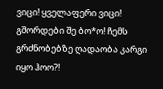ვიცი! ყველაფერი ვიცი! გშორდები შე ბო*ო! ჩემს გრძნობებზე ღადაობა კარგი იყო ჰოო?!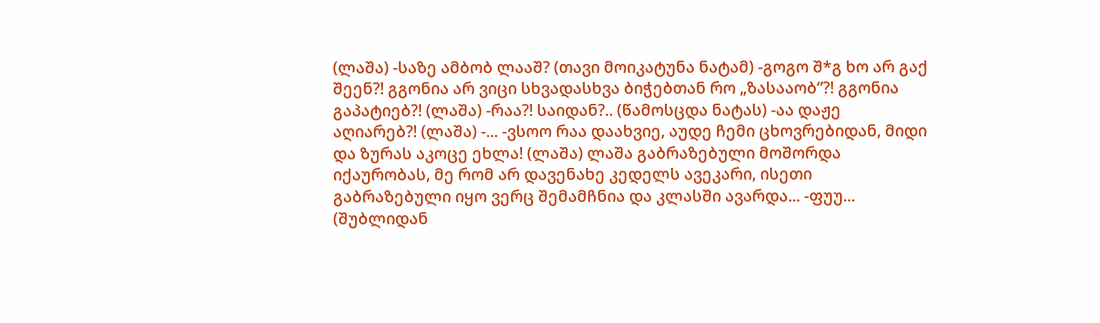(ლაშა) -საზე ამბობ ლააშ? (თავი მოიკატუნა ნატამ) -გოგო შ*გ ხო არ გაქ შეენ?! გგონია არ ვიცი სხვადასხვა ბიჭებთან რო „ზასააობ“?! გგონია გაპატიებ?! (ლაშა) -რაა?! საიდან?.. (წამოსცდა ნატას) -აა დაჟე აღიარებ?! (ლაშა) -... -ვსოო რაა დაახვიე, აუდე ჩემი ცხოვრებიდან, მიდი და ზურას აკოცე ეხლა! (ლაშა) ლაშა გაბრაზებული მოშორდა იქაურობას, მე რომ არ დავენახე კედელს ავეკარი, ისეთი გაბრაზებული იყო ვერც შემამჩნია და კლასში ავარდა... -ფუუ... (შუბლიდან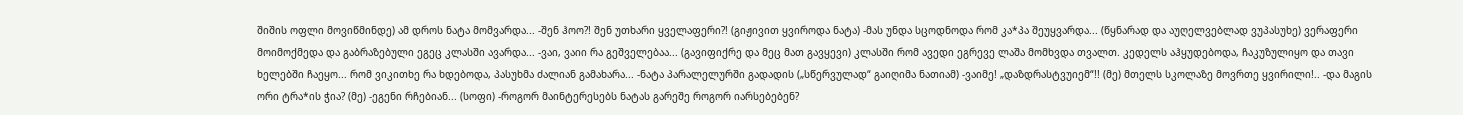შიშის ოფლი მოვიწმინდე) ამ დროს ნატა მომვარდა... -შენ ჰოო?! შენ უთხარი ყველაფერი?! (გიჟივით ყვიროდა ნატა) -მას უნდა სცოდნოდა რომ კა*პა შეუყვარდა... (წყნარად და აუღელვებლად ვუპასუხე) ვერაფერი მოიმოქმედა და გაბრაზებული ეგეც კლასში ავარდა... -ვაი, ვაიი რა გეშველებაა... (გავიფიქრე და მეც მათ გავყევი) კლასში რომ ავედი ეგრევე ლაშა მომხვდა თვალთ. კედელს აჰყუდებოდა, ჩაკუზულიყო და თავი ხელებში ჩაეყო... რომ ვიკითხე რა ხდებოდა, პასუხმა ძალიან გამახარა... -ნატა პარალელურში გადადის („სწერვულად“ გაიღიმა ნათიამ) -ვაიმე! „დაზდრასტვუიემ“!! (მე) მთელს სკოლაზე მოვრთე ყვირილი!.. -და მაგის ორი ტრა*ის ჭია? (მე) -ეგენი რჩებიან... (სოფი) -როგორ მაინტერესებს ნატას გარეშე როგორ იარსებებენ?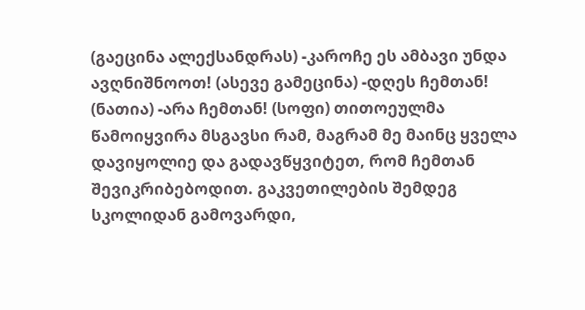(გაეცინა ალექსანდრას) -კაროჩე ეს ამბავი უნდა ავღნიშნოოთ! (ასევე გამეცინა) -დღეს ჩემთან! (ნათია) -არა ჩემთან! (სოფი) თითოეულმა წამოიყვირა მსგავსი რამ, მაგრამ მე მაინც ყველა დავიყოლიე და გადავწყვიტეთ, რომ ჩემთან შევიკრიბებოდით. გაკვეთილების შემდეგ სკოლიდან გამოვარდი,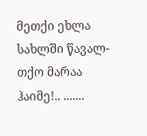მეთქი ეხლა სახლში წავალ-თქო მარაა ჰაიმე!.. .......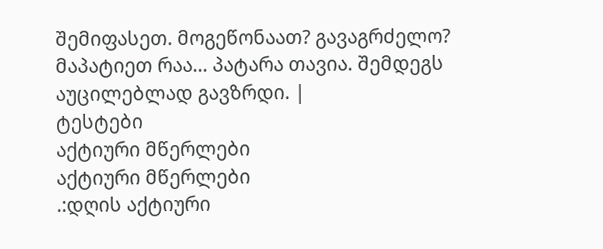შემიფასეთ. მოგეწონაათ? გავაგრძელო? მაპატიეთ რაა... პატარა თავია. შემდეგს აუცილებლად გავზრდი. |
ტესტები
აქტიური მწერლები
აქტიური მწერლები
.:დღის აქტიური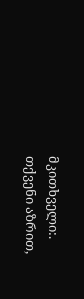მკითხველი:.
თქვენი აზრით,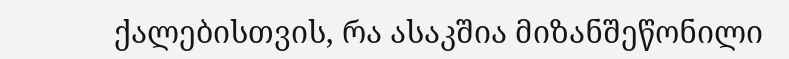ქალებისთვის, რა ასაკშია მიზანშეწონილი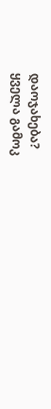დაოჯახება?
ყველა გამოკ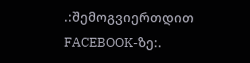.:შემოგვიერთდით FACEBOOK-ზე:.